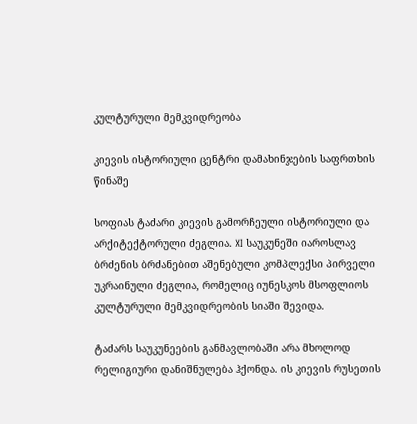კულტურული მემკვიდრეობა

კიევის ისტორიული ცენტრი დამახინჯების საფრთხის წინაშე

სოფიას ტაძარი კიევის გამორჩეული ისტორიული და არქიტექტორული ძეგლია. XI საუკუნეში იაროსლავ ბრძენის ბრძანებით აშენებული კომპლექსი პირველი უკრაინული ძეგლია, რომელიც იუნესკოს მსოფლიოს კულტურული მემკვიდრეობის სიაში შევიდა.

ტაძარს საუკუნეების განმავლობაში არა მხოლოდ რელიგიური დანიშნულება ჰქონდა. ის კიევის რუსეთის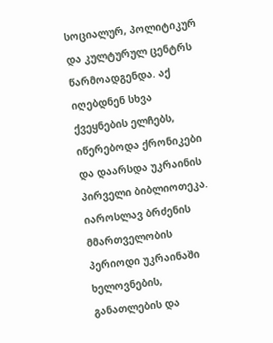სოციალურ, პოლიტიკურ და კულტურულ ცენტრს წარმოადგენდა. აქ იღებდნენ სხვა ქვეყნების ელჩებს, იწერებოდა ქრონიკები და დაარსდა უკრაინის პირველი ბიბლიოთეკა. იაროსლავ ბრძენის მმართველობის პერიოდი უკრაინაში ხელოვნების, განათლების და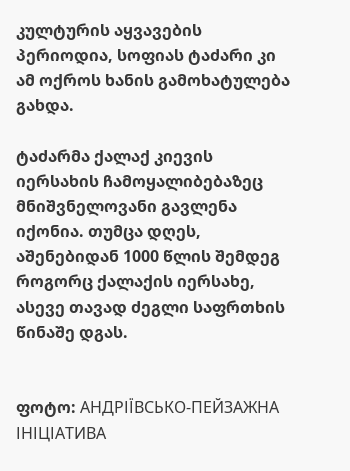კულტურის აყვავების პერიოდია, სოფიას ტაძარი კი ამ ოქროს ხანის გამოხატულება გახდა.

ტაძარმა ქალაქ კიევის იერსახის ჩამოყალიბებაზეც მნიშვნელოვანი გავლენა იქონია. თუმცა დღეს, აშენებიდან 1000 წლის შემდეგ როგორც ქალაქის იერსახე, ასევე თავად ძეგლი საფრთხის წინაშე დგას.


ფოტო: АНДРІЇВСЬКО-ПЕЙЗАЖНА ІНІЦІАТИВА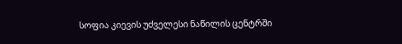სოფია კიევის უძველესი ნაწილის ცენტრში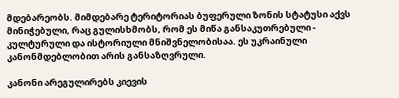მდებარეობს. მიმდებარე ტერიტორიას ბუფერული ზონის სტატუსი აქვს მინიჭებული, რაც გულისხმობს, რომ ეს მიწა განსაკუთრებული - კულტურული და ისტორიული მნიშვნელობისაა. ეს უკრაინული კანონმდებლობით არის განსაზღვრული.

კანონი არეგულირებს კიევის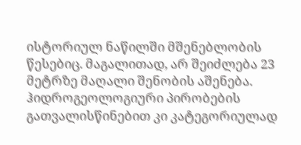ისტორიულ ნაწილში მშენებლობის წესებიც. მაგალითად, არ შეიძლება 23 მეტრზე მაღალი შენობის აშენება. ჰიდროგეოლოგიური პირობების გათვალისწინებით კი კატეგორიულად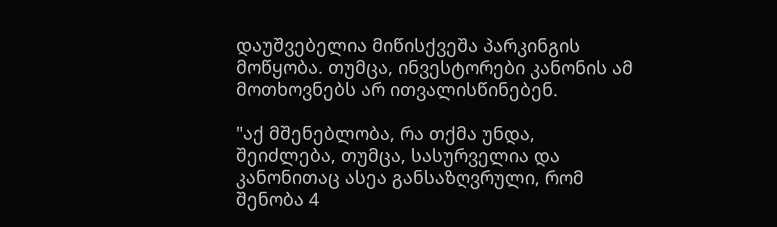დაუშვებელია მიწისქვეშა პარკინგის მოწყობა. თუმცა, ინვესტორები კანონის ამ მოთხოვნებს არ ითვალისწინებენ.

"აქ მშენებლობა, რა თქმა უნდა, შეიძლება, თუმცა, სასურველია და კანონითაც ასეა განსაზღვრული, რომ შენობა 4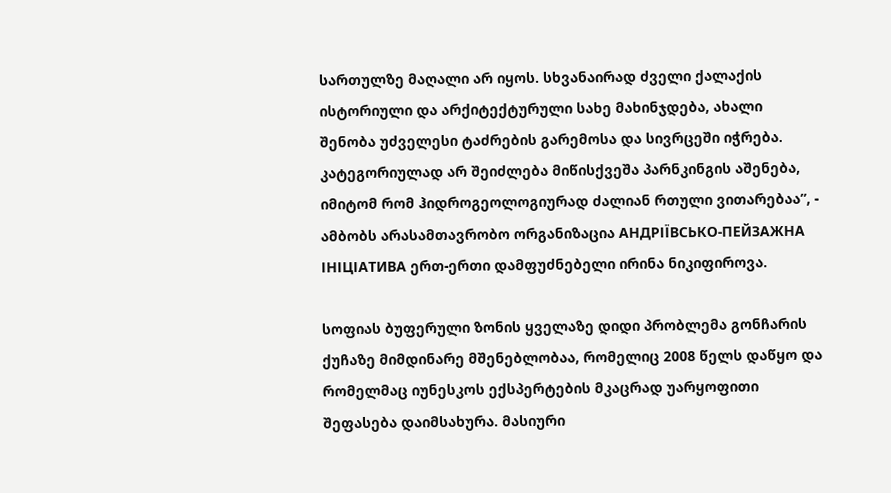სართულზე მაღალი არ იყოს. სხვანაირად ძველი ქალაქის ისტორიული და არქიტექტურული სახე მახინჯდება, ახალი შენობა უძველესი ტაძრების გარემოსა და სივრცეში იჭრება. კატეგორიულად არ შეიძლება მიწისქვეშა პარნკინგის აშენება, იმიტომ რომ ჰიდროგეოლოგიურად ძალიან რთული ვითარებაა”, - ამბობს არასამთავრობო ორგანიზაცია АНДРІЇВСЬКО-ПЕЙЗАЖНА ІНІЦІАТИВА ერთ-ერთი დამფუძნებელი ირინა ნიკიფიროვა.

სოფიას ბუფერული ზონის ყველაზე დიდი პრობლემა გონჩარის ქუჩაზე მიმდინარე მშენებლობაა, რომელიც 2008 წელს დაწყო და რომელმაც იუნესკოს ექსპერტების მკაცრად უარყოფითი შეფასება დაიმსახურა. მასიური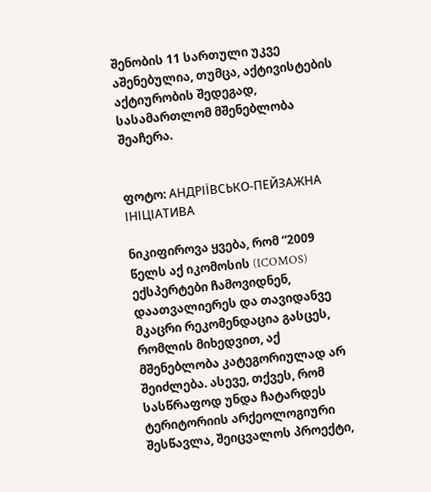შენობის 11 სართული უკვე აშენებულია, თუმცა, აქტივისტების აქტიურობის შედეგად, სასამართლომ მშენებლობა შეაჩერა.


ფოტო: АНДРІЇВСЬКО-ПЕЙЗАЖНА ІНІЦІАТИВА

ნიკიფიროვა ყვება, რომ “2009 წელს აქ იკომოსის (ICOMOS) ექსპერტები ჩამოვიდნენ, დაათვალიერეს და თავიდანვე მკაცრი რეკომენდაცია გასცეს, რომლის მიხედვით, აქ მშენებლობა კატეგორიულად არ შეიძლება. ასევე, თქვეს, რომ სასწრაფოდ უნდა ჩატარდეს ტერიტორიის არქეოლოგიური შესწავლა, შეიცვალოს პროექტი,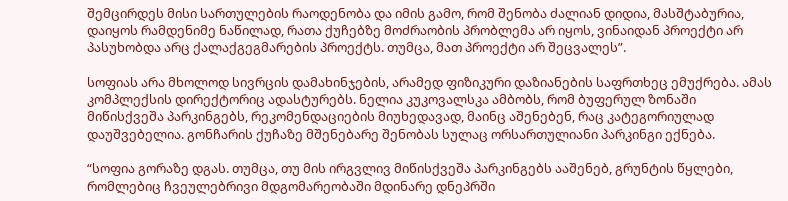შემცირდეს მისი სართულების რაოდენობა და იმის გამო, რომ შენობა ძალიან დიდია, მასშტაბურია, დაიყოს რამდენიმე ნაწილად, რათა ქუჩებზე მოძრაობის პრობლემა არ იყოს, ვინაიდან პროექტი არ პასუხობდა არც ქალაქგეგმარების პროექტს. თუმცა, მათ პროექტი არ შეცვალეს”.

სოფიას არა მხოლოდ სივრცის დამახინჯების, არამედ ფიზიკური დაზიანების საფრთხეც ემუქრება. ამას კომპლექსის დირექტორიც ადასტურებს. ნელია კუკოვალსკა ამბობს, რომ ბუფერულ ზონაში მიწისქვეშა პარკინგებს, რეკომენდაციების მიუხედავად, მაინც აშენებენ, რაც კატეგორიულად დაუშვებელია. გონჩარის ქუჩაზე მშენებარე შენობას სულაც ორსართულიანი პარკინგი ექნება.

“სოფია გორაზე დგას. თუმცა, თუ მის ირგვლივ მიწისქვეშა პარკინგებს ააშენებ, გრუნტის წყლები, რომლებიც ჩვეულებრივი მდგომარეობაში მდინარე დნეპრში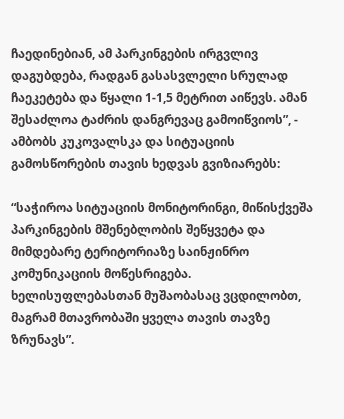ჩაედინებიან, ამ პარკინგების ირგვლივ დაგუბდება, რადგან გასასვლელი სრულად ჩაეკეტება და წყალი 1-1,5 მეტრით აიწევს. ამან შესაძლოა ტაძრის დანგრევაც გამოიწვიოს”, - ამბობს კუკოვალსკა და სიტუაციის გამოსწორების თავის ხედვას გვიზიარებს:

“საჭიროა სიტუაციის მონიტორინგი, მიწისქვეშა პარკინგების მშენებლობის შეწყვეტა და მიმდებარე ტერიტორიაზე საინჟინრო კომუნიკაციის მოწესრიგება. ხელისუფლებასთან მუშაობასაც ვცდილობთ, მაგრამ მთავრობაში ყველა თავის თავზე ზრუნავს”.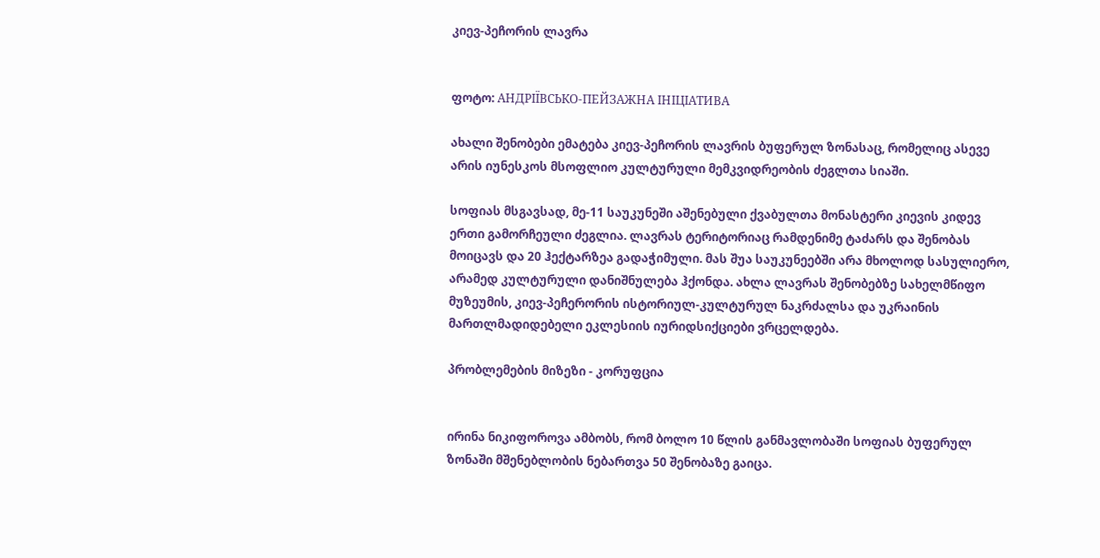კიევ-პეჩორის ლავრა


ფოტო: АНДРІЇВСЬКО-ПЕЙЗАЖНА ІНІЦІАТИВА

ახალი შენობები ემატება კიევ-პეჩორის ლავრის ბუფერულ ზონასაც, რომელიც ასევე არის იუნესკოს მსოფლიო კულტურული მემკვიდრეობის ძეგლთა სიაში.

სოფიას მსგავსად, მე-11 საუკუნეში აშენებული ქვაბულთა მონასტერი კიევის კიდევ ერთი გამორჩეული ძეგლია. ლავრას ტერიტორიაც რამდენიმე ტაძარს და შენობას მოიცავს და 20 ჰექტარზეა გადაჭიმული. მას შუა საუკუნეებში არა მხოლოდ სასულიერო, არამედ კულტურული დანიშნულება ჰქონდა. ახლა ლავრას შენობებზე სახელმწიფო მუზეუმის, კიევ-პეჩერორის ისტორიულ-კულტურულ ნაკრძალსა და უკრაინის მართლმადიდებელი ეკლესიის იურიდსიქციები ვრცელდება.

პრობლემების მიზეზი - კორუფცია


ირინა ნიკიფოროვა ამბობს, რომ ბოლო 10 წლის განმავლობაში სოფიას ბუფერულ ზონაში მშენებლობის ნებართვა 50 შენობაზე გაიცა.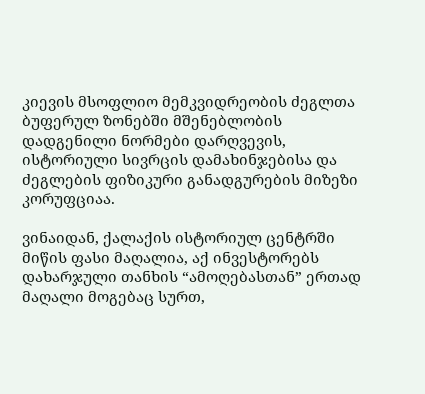კიევის მსოფლიო მემკვიდრეობის ძეგლთა ბუფერულ ზონებში მშენებლობის დადგენილი ნორმები დარღვევის, ისტორიული სივრცის დამახინჯებისა და ძეგლების ფიზიკური განადგურების მიზეზი კორუფციაა.

ვინაიდან, ქალაქის ისტორიულ ცენტრში მიწის ფასი მაღალია, აქ ინვესტორებს დახარჯული თანხის “ამოღებასთან” ერთად მაღალი მოგებაც სურთ,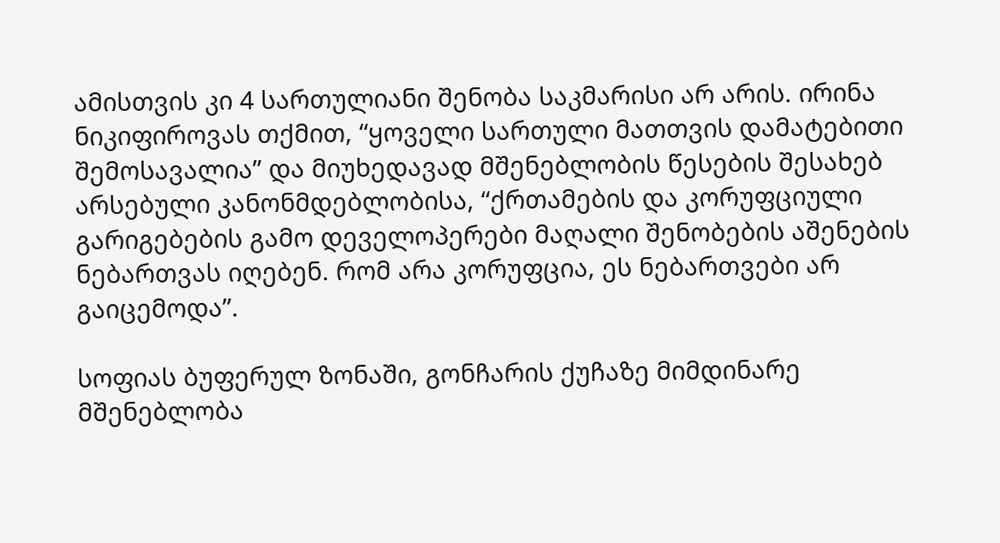ამისთვის კი 4 სართულიანი შენობა საკმარისი არ არის. ირინა ნიკიფიროვას თქმით, “ყოველი სართული მათთვის დამატებითი შემოსავალია” და მიუხედავად მშენებლობის წესების შესახებ არსებული კანონმდებლობისა, “ქრთამების და კორუფციული გარიგებების გამო დეველოპერები მაღალი შენობების აშენების ნებართვას იღებენ. რომ არა კორუფცია, ეს ნებართვები არ გაიცემოდა”.

სოფიას ბუფერულ ზონაში, გონჩარის ქუჩაზე მიმდინარე მშენებლობა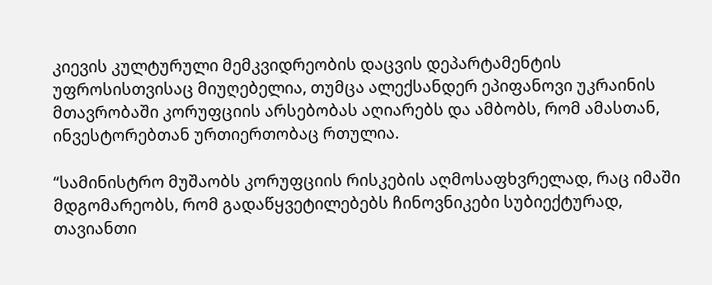კიევის კულტურული მემკვიდრეობის დაცვის დეპარტამენტის უფროსისთვისაც მიუღებელია, თუმცა ალექსანდერ ეპიფანოვი უკრაინის მთავრობაში კორუფციის არსებობას აღიარებს და ამბობს, რომ ამასთან, ინვესტორებთან ურთიერთობაც რთულია.

“სამინისტრო მუშაობს კორუფციის რისკების აღმოსაფხვრელად, რაც იმაში მდგომარეობს, რომ გადაწყვეტილებებს ჩინოვნიკები სუბიექტურად, თავიანთი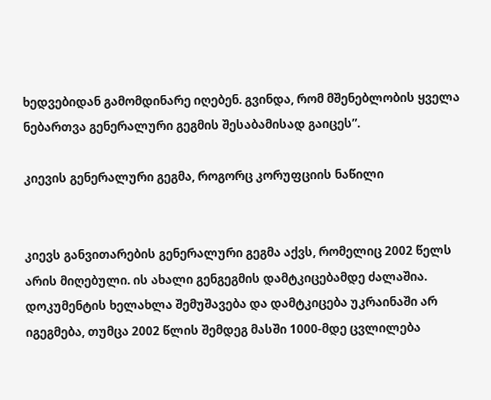ხედვებიდან გამომდინარე იღებენ. გვინდა, რომ მშენებლობის ყველა ნებართვა გენერალური გეგმის შესაბამისად გაიცეს”.

კიევის გენერალური გეგმა, როგორც კორუფციის ნაწილი


კიევს განვითარების გენერალური გეგმა აქვს, რომელიც 2002 წელს არის მიღებული. ის ახალი გენგეგმის დამტკიცებამდე ძალაშია. დოკუმენტის ხელახლა შემუშავება და დამტკიცება უკრაინაში არ იგეგმება, თუმცა 2002 წლის შემდეგ მასში 1000-მდე ცვლილება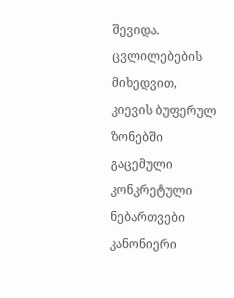შევიდა. ცვლილებების მიხედვით, კიევის ბუფერულ ზონებში გაცემული კონკრეტული ნებართვები კანონიერი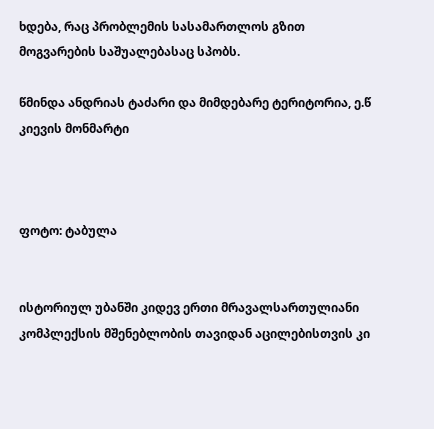ხდება, რაც პრობლემის სასამართლოს გზით მოგვარების საშუალებასაც სპობს.

წმინდა ანდრიას ტაძარი და მიმდებარე ტერიტორია, ე.წ კიევის მონმარტი



ფოტო: ტაბულა


ისტორიულ უბანში კიდევ ერთი მრავალსართულიანი კომპლექსის მშენებლობის თავიდან აცილებისთვის კი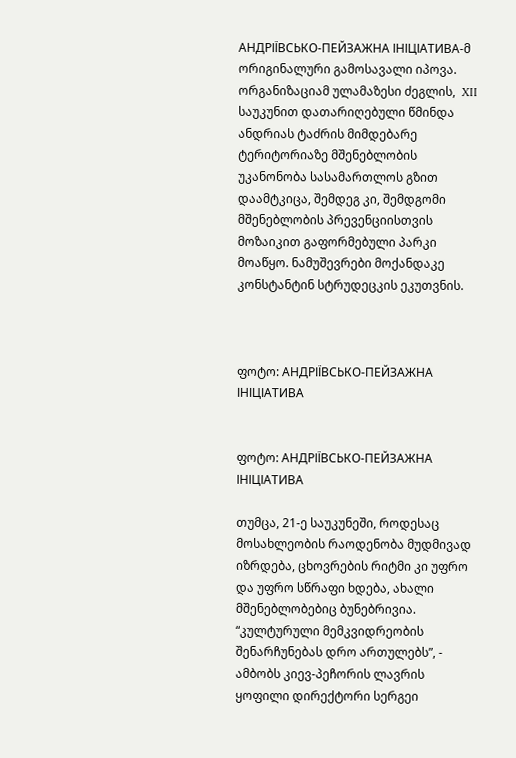АНДРІЇВСЬКО-ПЕЙЗАЖНА ІНІЦІАТИВА-მ ორიგინალური გამოსავალი იპოვა. ორგანიზაციამ ულამაზესი ძეგლის,  XII საუკუნით დათარიღებული წმინდა ანდრიას ტაძრის მიმდებარე ტერიტორიაზე მშენებლობის უკანონობა სასამართლოს გზით დაამტკიცა, შემდეგ კი, შემდგომი მშენებლობის პრევენციისთვის მოზაიკით გაფორმებული პარკი მოაწყო. ნამუშევრები მოქანდაკე კონსტანტინ სტრუდეცკის ეკუთვნის.



ფოტო: АНДРІЇВСЬКО-ПЕЙЗАЖНА ІНІЦІАТИВА


ფოტო: АНДРІЇВСЬКО-ПЕЙЗАЖНА ІНІЦІАТИВА

თუმცა, 21-ე საუკუნეში, როდესაც მოსახლეობის რაოდენობა მუდმივად იზრდება, ცხოვრების რიტმი კი უფრო და უფრო სწრაფი ხდება, ახალი მშენებლობებიც ბუნებრივია. “კულტურული მემკვიდრეობის შენარჩუნებას დრო ართულებს”, - ამბობს კიევ-პეჩორის ლავრის ყოფილი დირექტორი სერგეი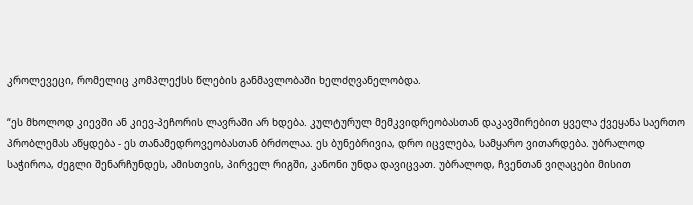კროლევეცი, რომელიც კომპლექსს წლების განმავლობაში ხელძღვანელობდა.

“ეს მხოლოდ კიევში ან კიევ-პეჩორის ლავრაში არ ხდება. კულტურულ მემკვიდრეობასთან დაკავშირებით ყველა ქვეყანა საერთო პრობლემას აწყდება - ეს თანამედროვეობასთან ბრძოლაა. ეს ბუნებრივია, დრო იცვლება, სამყარო ვითარდება. უბრალოდ საჭიროა, ძეგლი შენარჩუნდეს, ამისთვის, პირველ რიგში, კანონი უნდა დავიცვათ. უბრალოდ, ჩვენთან ვიღაცები მისით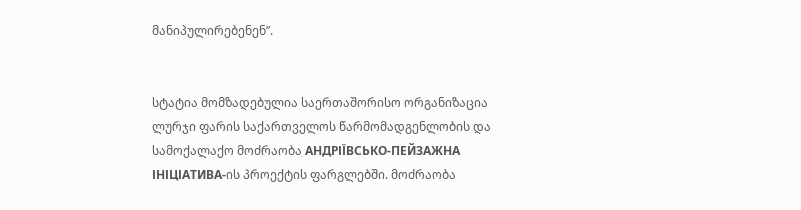მანიპულირებენენ”.


სტატია მომზადებულია საერთაშორისო ორგანიზაცია ლურჯი ფარის საქართველოს წარმომადგენლობის და სამოქალაქო მოძრაობა АНДРІЇВСЬКО-ПЕЙЗАЖНА ІНІЦІАТИВА-ის პროექტის ფარგლებში. მოძრაობა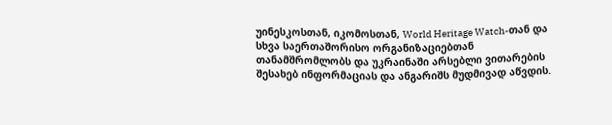უინესკოსთან, იკომოსთან, World Heritage Watch-თან და სხვა საერთაშორისო ორგანიზაციებთან თანამშრომლობს და უკრაინაში არსებლი ვითარების შესახებ ინფორმაციას და ანგარიშს მუდმივად აწვდის.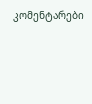კომენტარები